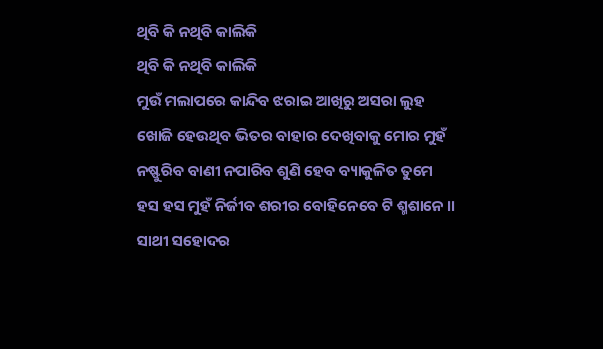ଥିବି କି ନଥିବି କାଲିକି
ଥିବି କି ନଥିବି କାଲିକି
ମୁଉଁ ମଲାପରେ କାନ୍ଦିବ ଝରାଇ ଆଖିରୁ ଅସରା ଲୁହ
ଖୋଜି ହେଉଥିବ ଭିତର ବାହାର ଦେଖିବାକୁ ମୋର ମୁହଁ
ନଷ୍ଫୁରିବ ବାଣୀ ନପାରିବ ଶୁଣି ହେବ ବ୍ୟାକୁଳିତ ତୁମେ
ହସ ହସ ମୁହଁ ନିର୍ଜୀବ ଶରୀର ବୋହିନେବେ ଟି ଶ୍ମଶାନେ ।।
ସାଥୀ ସହୋଦର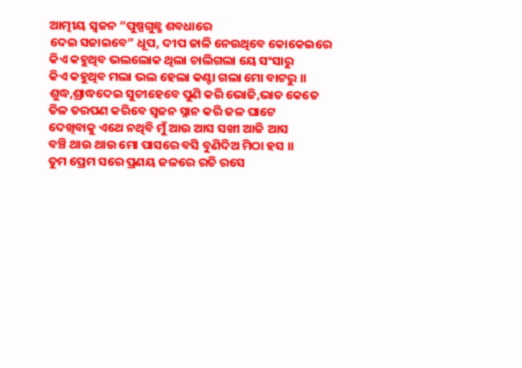ଆତ୍ମୀୟ ସ୍ଵଜନ “ପୁଷ୍ପଗୁଛ୍ଛ ଶବଧାରେ
ଦେଇ ସଜାଇବେ” ଧୂପ, ଦୀପ ଜାଳି ନେଉଥିବେ କୋକେଇରେ
କିଏ କହୁଥିବ ଭଲଲୋକ ଥିଲା ଚାଲିଗଲା ୟେ ସଂସାରୁ
କିଏ କହୁଥିବ ମଲା ଭଲ ହେଲା କଣ୍ଟା ଗଲା ମୋ ବାଟରୁ ।।
ଶୁଦ୍ଧ,ଶ୍ରାଦ୍ଧଦେଇ ସୁଚୀହେବେ ପୁଣି କରି ଭୋଜି,ଭାତ କେତେ
ତିଳ ତରପଣ କରିବେ ସ୍ଵଜନ ସ୍ନାନ କରି ଜଳ ଘାଟେ
ଦେଖିବାକୁ ଏଥେ ନଥିବି ମୁଁ ଆଉ ଆସ ସଖୀ ଆଜି ଆସ
ବଞ୍ଚି ଥାଉ ଥାଉ ମୋ ପାସରେ ବସି ବୁଣିଦିଅ ମିଠା ହସ ।।
ତୁମ ପ୍ରେମ ସରେ ପ୍ରଣୟ ଜଳରେ ରତି ରସେ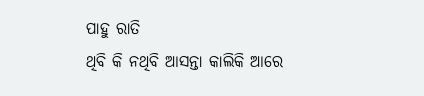ପାହୁ ରାତି
ଥିବି କି ନଥିବି ଆସନ୍ତା କାଲିକି ଆରେ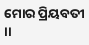ମୋର ପ୍ରିୟବତୀ ।।